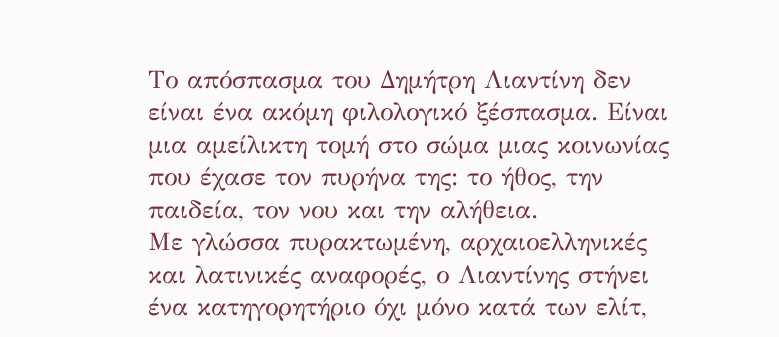Το απόσπασμα του Δημήτρη Λιαντίνη δεν είναι ένα ακόμη φιλολογικό ξέσπασμα. Είναι μια αμείλικτη τομή στο σώμα μιας κοινωνίας που έχασε τον πυρήνα της: το ήθος, την παιδεία, τον νου και την αλήθεια.
Με γλώσσα πυρακτωμένη, αρχαιοελληνικές και λατινικές αναφορές, ο Λιαντίνης στήνει ένα κατηγορητήριο όχι μόνο κατά των ελίτ,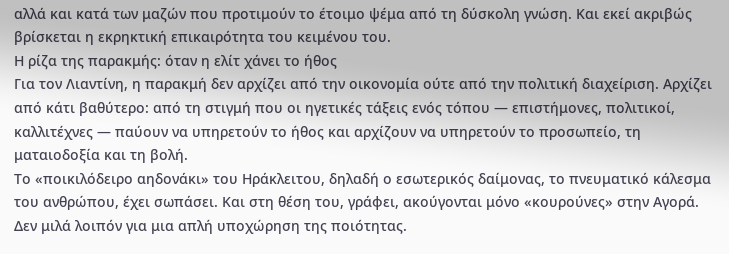αλλά και κατά των μαζών που προτιμούν το έτοιμο ψέμα από τη δύσκολη γνώση. Και εκεί ακριβώς βρίσκεται η εκρηκτική επικαιρότητα του κειμένου του.
Η ρίζα της παρακμής: όταν η ελίτ χάνει το ήθος
Για τον Λιαντίνη, η παρακμή δεν αρχίζει από την οικονομία ούτε από την πολιτική διαχείριση. Αρχίζει από κάτι βαθύτερο: από τη στιγμή που οι ηγετικές τάξεις ενός τόπου — επιστήμονες, πολιτικοί, καλλιτέχνες — παύουν να υπηρετούν το ήθος και αρχίζουν να υπηρετούν το προσωπείο, τη ματαιοδοξία και τη βολή.
Το «ποικιλόδειρο αηδονάκι» του Ηράκλειτου, δηλαδή ο εσωτερικός δαίμονας, το πνευματικό κάλεσμα του ανθρώπου, έχει σωπάσει. Και στη θέση του, γράφει, ακούγονται μόνο «κουρούνες» στην Αγορά. Δεν μιλά λοιπόν για μια απλή υποχώρηση της ποιότητας.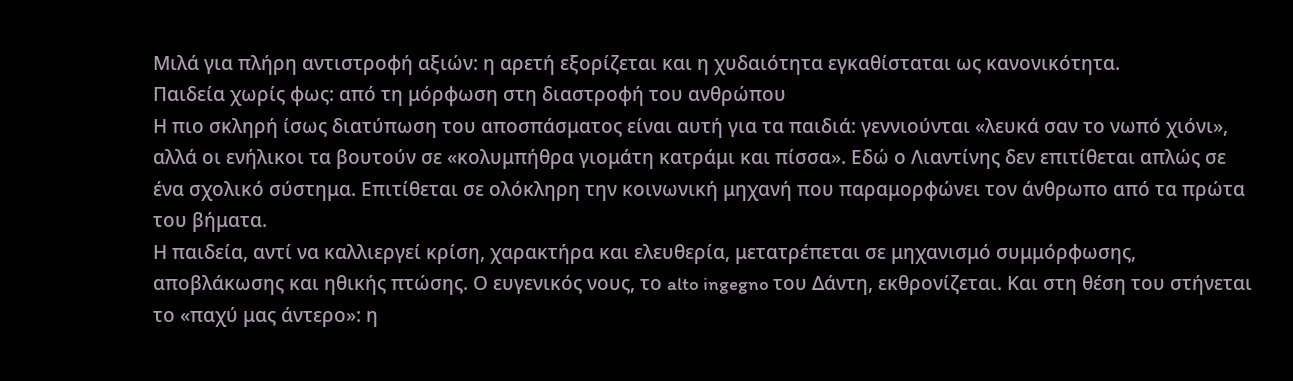Μιλά για πλήρη αντιστροφή αξιών: η αρετή εξορίζεται και η χυδαιότητα εγκαθίσταται ως κανονικότητα.
Παιδεία χωρίς φως: από τη μόρφωση στη διαστροφή του ανθρώπου
Η πιο σκληρή ίσως διατύπωση του αποσπάσματος είναι αυτή για τα παιδιά: γεννιούνται «λευκά σαν το νωπό χιόνι», αλλά οι ενήλικοι τα βουτούν σε «κολυμπήθρα γιομάτη κατράμι και πίσσα». Εδώ ο Λιαντίνης δεν επιτίθεται απλώς σε ένα σχολικό σύστημα. Επιτίθεται σε ολόκληρη την κοινωνική μηχανή που παραμορφώνει τον άνθρωπο από τα πρώτα του βήματα.
Η παιδεία, αντί να καλλιεργεί κρίση, χαρακτήρα και ελευθερία, μετατρέπεται σε μηχανισμό συμμόρφωσης, αποβλάκωσης και ηθικής πτώσης. Ο ευγενικός νους, το alto ingegno του Δάντη, εκθρονίζεται. Και στη θέση του στήνεται το «παχύ μας άντερο»: η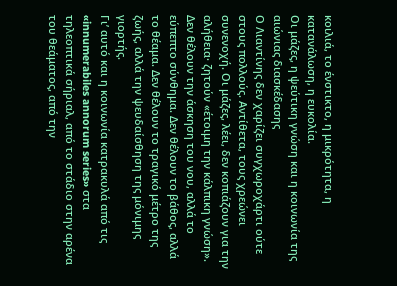κοιλιά, το ένστικτο, η μικρότητα, η κατανάλωση, η ευκολία.
Οι μάζες, η ψεύτικη γνώση και η κοινωνία της αιώνιας διασκέδασης
Ο Λιαντίνης δεν χαρίζει συγχωροχάρτι ούτε στους πολλούς. Αντίθετα, τους χρεώνει συνενοχή. Οι μάζες, λέει, δεν κοπιάζουν για την αλήθεια· ζητούν «έτοιμη την κάλπικη γνώση». Δεν θέλουν την άσκηση του νου, αλλά το εύπεπτο σύνθημα. Δεν θέλουν το βάθος, αλλά το θέαμα. Δεν θέλουν το τραγικό μέτρο της ζωής, αλλά την ψευδαίσθηση της μόνιμης γιορτής.
Γι’ αυτό και η κοινωνία κατρακυλά από τις «innumerabiles annorum series» στα τηλεοπτικά σήριαλ, από το στάδιο στην αρένα του θεάματος, από την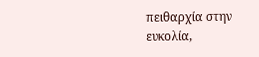πειθαρχία στην ευκολία,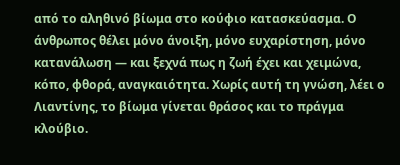από το αληθινό βίωμα στο κούφιο κατασκεύασμα. Ο άνθρωπος θέλει μόνο άνοιξη, μόνο ευχαρίστηση, μόνο κατανάλωση — και ξεχνά πως η ζωή έχει και χειμώνα, κόπο, φθορά, αναγκαιότητα. Χωρίς αυτή τη γνώση, λέει ο Λιαντίνης, το βίωμα γίνεται θράσος και το πράγμα κλούβιο.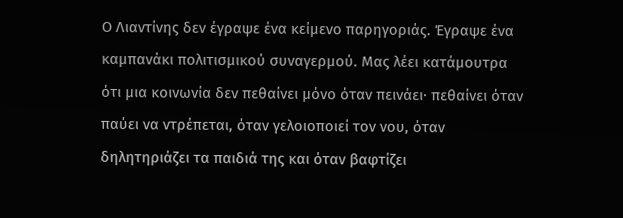Ο Λιαντίνης δεν έγραψε ένα κείμενο παρηγοριάς. Έγραψε ένα καμπανάκι πολιτισμικού συναγερμού. Μας λέει κατάμουτρα ότι μια κοινωνία δεν πεθαίνει μόνο όταν πεινάει· πεθαίνει όταν παύει να ντρέπεται, όταν γελοιοποιεί τον νου, όταν δηλητηριάζει τα παιδιά της και όταν βαφτίζει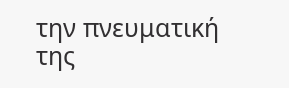την πνευματική της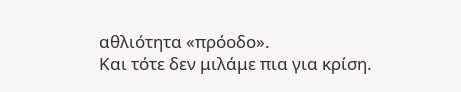αθλιότητα «πρόοδο».
Και τότε δεν μιλάμε πια για κρίση.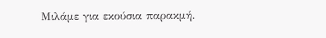Μιλάμε για εκούσια παρακμή.